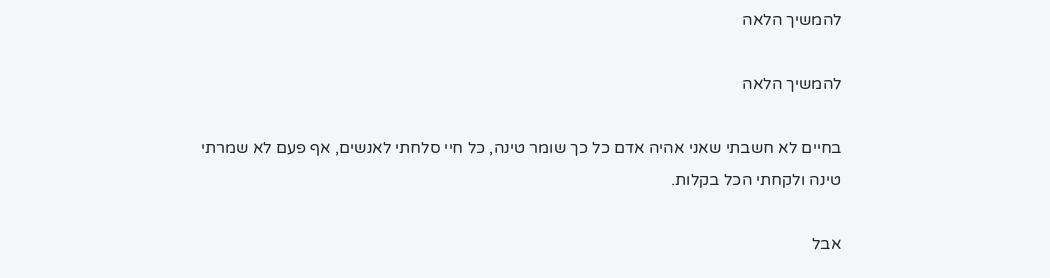להמשיך הלאה

להמשיך הלאה

בחיים לא חשבתי שאני אהיה אדם כל כך שומר טינה, כל חיי סלחתי לאנשים, אף פעם לא שמרתי טינה ולקחתי הכל בקלות.

אבל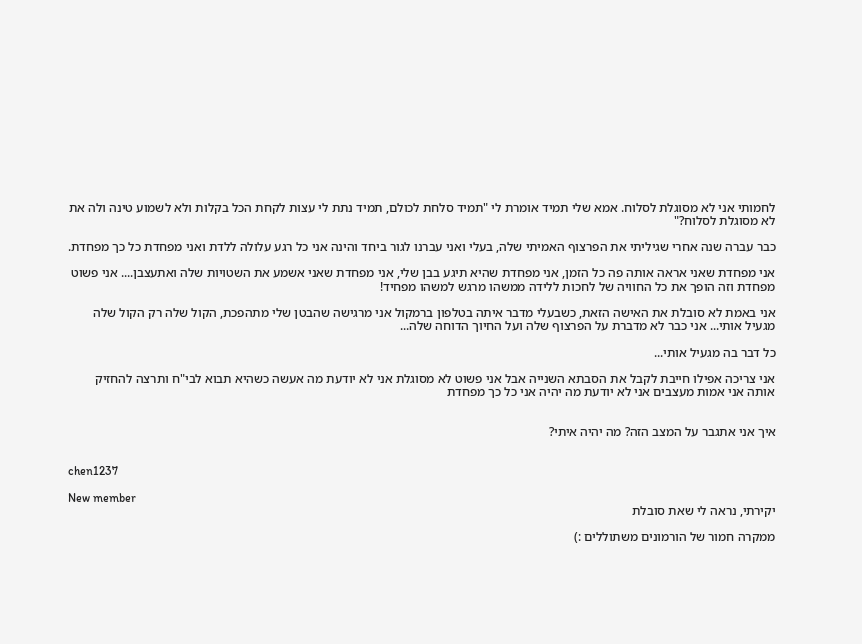לחמותי אני לא מסוגלת לסלוח. אמא שלי תמיד אומרת לי "תמיד סלחת לכולם, תמיד נתת לי עצות לקחת הכל בקלות ולא לשמוע טינה ולה את לא מסוגלת לסלוח?"

כבר עברה שנה אחרי שגיליתי את הפרצוף האמיתי שלה, בעלי ואני עברנו לגור ביחד והינה אני כל רגע עלולה ללדת ואני מפחדת כל כך מפחדת.

אני מפחדת שאני אראה אותה פה כל הזמן, אני מפחדת שהיא תיגע בבן שלי, אני מפחדת שאני אשמע את השטויות שלה ואתעצבן.... אני פשוט מפחדת וזה הופך את כל החוויה של לחכות ללידה ממשהו מרגש למשהו מפחיד!

אני באמת לא סובלת את האישה הזאת, כשבעלי מדבר איתה בטלפון ברמקול אני מרגישה שהבטן שלי מתהפכת, הקול שלה רק הקול שלה מגעיל אותי... אני כבר לא מדברת על הפרצוף שלה ועל החיוך הדוחה שלה...

כל דבר בה מגעיל אותי...

אני צריכה אפילו חייבת לקבל את הסבתא השנייה אבל אני פשוט לא מסוגלת אני לא יודעת מה אעשה כשהיא תבוא לבי"ח ותרצה להחזיק אותה אני אמות מעצבים אני לא יודעת מה יהיה אני כל כך מפחדת


איך אני אתגבר על המצב הזה? מה יהיה איתי?


chen1237

New member
יקירתי, נראה לי שאת סובלת

ממקרה חמור של הורמונים משתוללים :)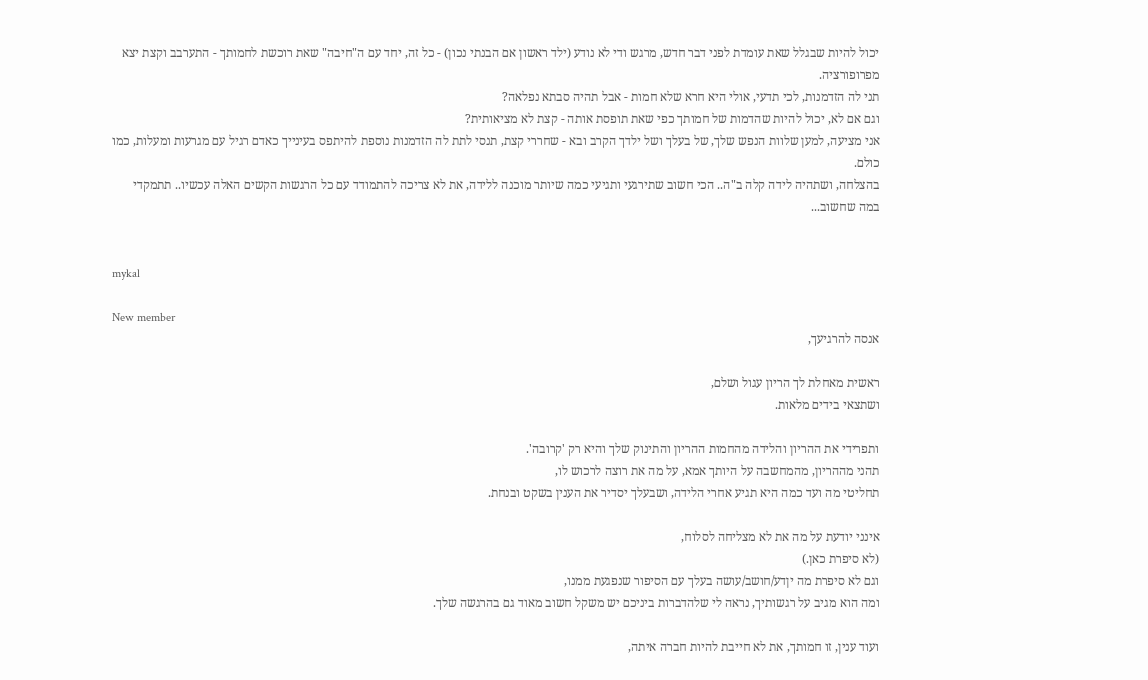יכול להיות שבגלל שאת עומדת לפני דבר חדש, מרגש ודי לא נודע (ילד ראשון אם הבנתי נכון) - כל זה, יחד עם ה"חיבה" שאת רוכשת לחמותך - התערבב וקצת יצא מפרופורציה.
תני לה הזדמנות, לכי תדעי, אולי היא חרא שלא חמות - אבל תהיה סבתא נפלאה?
וגם אם לא, יכול להיות שהדמות של חמותך כפי שאת תופסת אותה - קצת לא מציאותית?
אני מציעה, למען שלוות הנפש שלך, של בעלך ושל ילדך הקרב ובא - שחררי קצת, תנסי לתת לה הזדמנות נוספת להיתפס בעינייך כאדם רגיל עם מגרעות ומעלות, כמו כולם.
בהצלחה, ושתהיה לידה קלה ב"ה.. הכי חשוב שתירגעי ותגיעי כמה שיותר מוכנה ללידה, את לא צריכה להתמודד עם כל הרגשות הקשים האלה עכשיו.. תתמקדי במה שחשוב...


mykal

New member
אנסה להרגיעך,

ראשית מאחלת לך הריון עגול ושלם,
ושתצאי בידים מלאות.

ותפרידי את ההריון והלידה מהחמות ההריון והתינוק שלך והיא רק 'קרובה'.
תהני מההריון, מהמחשבה על היותך אמא, על מה את רוצה לרכוש לו,
תחליטי מה ועד כמה היא תגיע אחרי הלידה, ושבעלך יסדיר את הענין בשקט ובנחת.

אינני יודעת על מה את לא מצליחה לסלוח,
(לא סיפרת כאן.)
וגם לא סיפרת מה יןדע/חושב/עושה בעלך עם הסיפור שנפגעת ממנו,
ומה הוא מגיב על רגשותיך, נראה לי שלהדברות ביניכם יש משקל חשוב מאוד גם בהרגשה שלך.

ועוד ענין, זו חמותך, את לא חייבת להיות חברה איתה,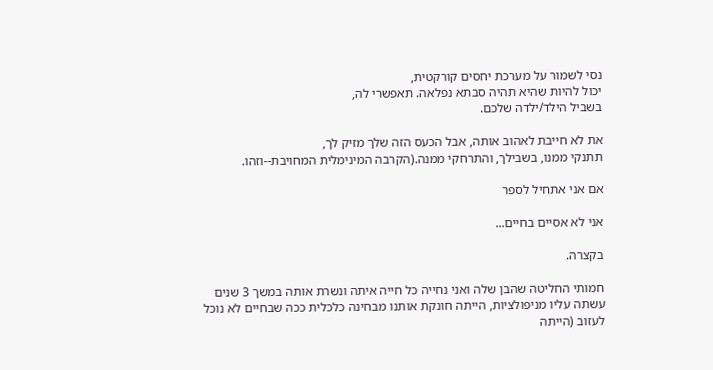נסי לשמור על מערכת יחסים קורקטית,
יכול להיות שהיא תהיה סבתא נפלאה. תאפשרי לה,
בשביל הילד/ילדה שלכם.

את לא חייבת לאהוב אותה, אבל הכעס הזה שלך מזיק לך,
תתנקי ממנו, בשבילך, והתרחקי ממנה.(הקרבה המינימלית המחויבת--וזהו.

אם אני אתחיל לספר

אני לא אסיים בחיים...

בקצרה.

חמותי החליטה שהבן שלה ואני נחייה כל חייה איתה ונשרת אותה במשך 3 שנים עשתה עליו מניפולציות, הייתה חונקת אותנו מבחינה כלכלית ככה שבחיים לא נוכל לעזוב (הייתה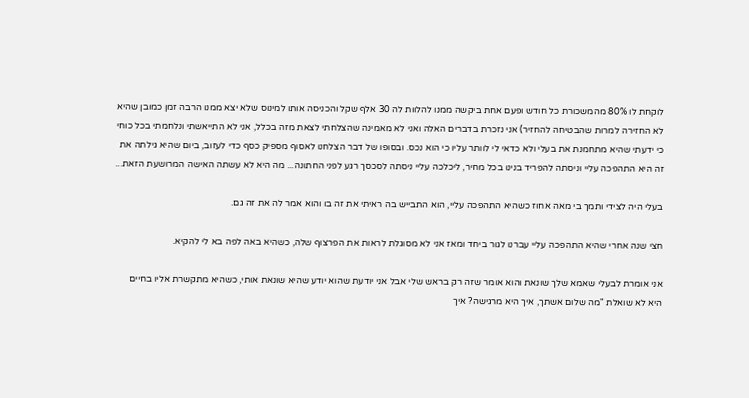לוקחת לו 80% מהמשכורת כל חודש ופעם אחת ביקשה ממנו להלוות לה 30 אלף שקל והכניסה אותו למינוס שלא יצא ממנו הרבה זמן כמובן שהיא לא החזירה למרות שהבטיחה להחזיר) אני נזכרת בדברים האלה ואני לא מאמינה שהצלחתי לצאת מזה בכלל, אני לא התייאשתי ונלחמתי בכל כוחי כי ידעתי שהיא מתחמנת את בעלי ולא כדאי לי לוותר עליו כי הוא נכס. ובסופו של דבר הצלחנו לאסוף מספיק כסף כדי לעזוב, ביום שהיא גילתה את זה היא התהפכה עליי וניסתה להפריד בנינו בכל מחיר, ליכלכה עליי ניסתה לסכסך רגע לפני החתונה... מה היא לא עשתה האישה המרושעת הזאת...

בעלי היה לצידי ותמך בי מאה אחוז כשהיא התהפכה עליי, הוא התבייש בה ראיתי את זה בו והוא אמר לה את זה גם.

חצי שנה אחרי שהיא התהפכה עליי עברנו לגור ביחד ומאז אני לא מסוגלת לראות את הפרצוף שלה, כשהיא באה לפה בא לי להקיא.

אני אומרת לבעלי שאמא שלך שונאת והוא אומר שזה רק בראש שלי אבל אני יודעת שהוא יודע שהיא שונאת אותי, כשהיא מתקשרת אליו בחיים היא לא שואלת "מה שלום אשתך, איך היא מרגישה? איך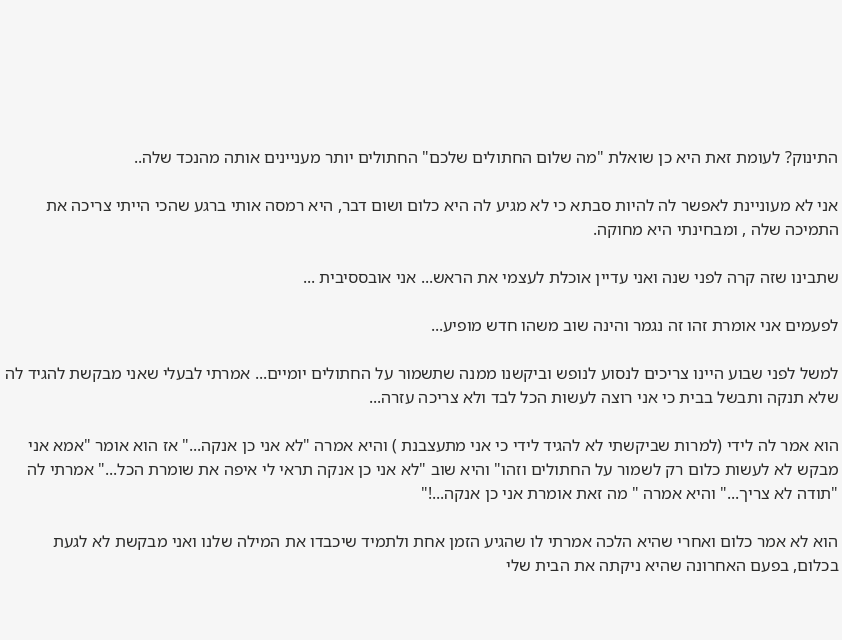התינוק? לעומת זאת היא כן שואלת "מה שלום החתולים שלכם" החתולים יותר מעניינים אותה מהנכד שלה..

אני לא מעוניינת לאפשר לה להיות סבתא כי לא מגיע לה היא כלום ושום דבר, היא רמסה אותי ברגע שהכי הייתי צריכה את התמיכה שלה , ומבחינתי היא מחוקה.

שתבינו שזה קרה לפני שנה ואני עדיין אוכלת לעצמי את הראש... אני אובססיבית ...

לפעמים אני אומרת זהו זה נגמר והינה שוב משהו חדש מופיע...

למשל לפני שבוע היינו צריכים לנסוע לנופש וביקשנו ממנה שתשמור על החתולים יומיים... אמרתי לבעלי שאני מבקשת להגיד לה שלא תנקה ותבשל בבית כי אני רוצה לעשות הכל לבד ולא צריכה עזרה...

הוא אמר לה לידי (למרות שביקשתי לא להגיד לידי כי אני מתעצבנת ) והיא אמרה "לא אני כן אנקה..." אז הוא אומר "אמא אני מבקש לא לעשות כלום רק לשמור על החתולים וזהו" והיא שוב "לא אני כן אנקה תראי לי איפה את שומרת הכל..." אמרתי לה "תודה לא צריך..." והיא אמרה " מה זאת אומרת אני כן אנקה...!"

הוא לא אמר כלום ואחרי שהיא הלכה אמרתי לו שהגיע הזמן אחת ולתמיד שיכבדו את המילה שלנו ואני מבקשת לא לגעת בכלום, בפעם האחרונה שהיא ניקתה את הבית שלי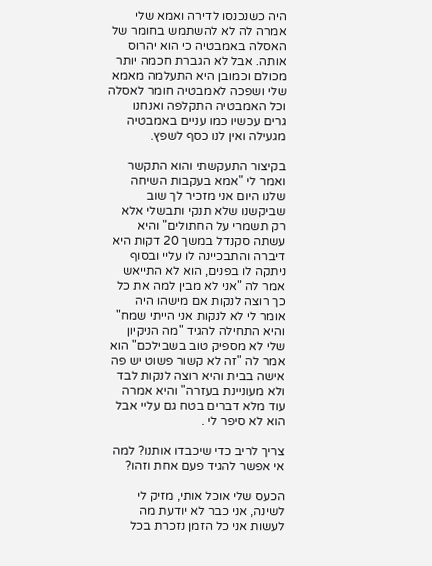היה כשנכנסו לדירה ואמא שלי אמרה לה לא להשתמש בחומר של האסלה באמבטיה כי הוא יהרוס אותה. אבל לא הגברת חכמה יותר מכולם וכמובן היא התעלמה מאמא שלי ושפכה לאמבטיה חומר לאסלה וכל האמבטיה התקלפה ואנחנו גרים עכשיו כמו עניים באמבטיה מגעילה ואין לנו כסף לשפץ.

בקיצור התעקשתי והוא התקשר ואמר לי "אמא בעקבות השיחה שלנו היום אני מזכיר לך שוב שביקשנו שלא תנקי ותבשלי אלא רק תשמרי על החתולים" והיא עשתה סקנדל במשך 20 דקות היא דיברה והתבכיינה לו עליי ובסוף ניתקה לו בפנים, הוא לא התייאש אמר לה "אני לא מבין למה את כל כך רוצה לנקות אם מישהו היה אומר לי לא לנקות אני הייתי שמח" והיא התחילה להגיד "מה הניקיון שלי לא מספיק טוב בשבילכם" הוא אמר לה "זה לא קשור פשוט יש פה אישה בבית והיא רוצה לנקות לבד ולא מעוניינת בעזרה" והיא אמרה עוד מלא דברים בטח גם עליי אבל הוא לא סיפר לי .

צריך לריב כדי שיכבדו אותנו? למה אי אפשר להגיד פעם אחת וזהו?

הכעס שלי אוכל אותי, מזיק לי לשינה, אני כבר לא יודעת מה לעשות אני כל הזמן נזכרת בכל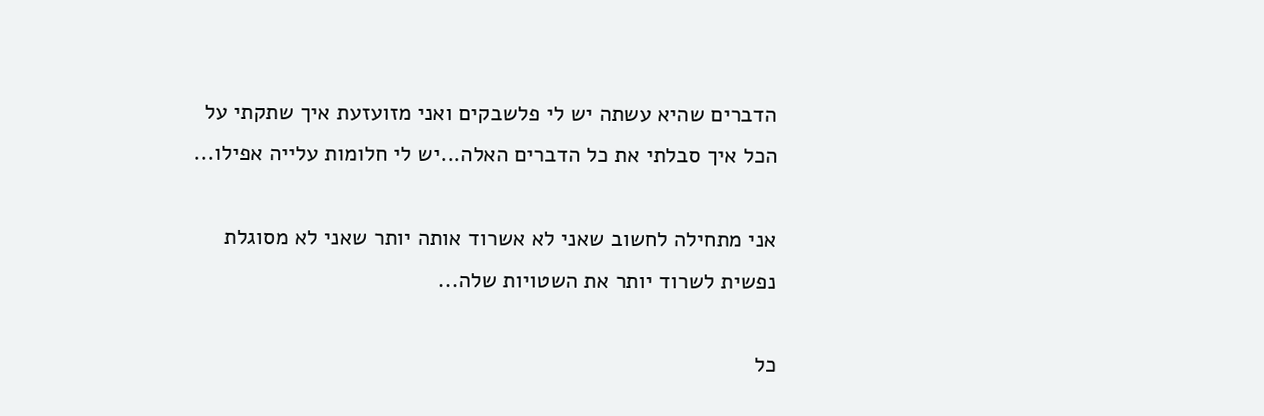הדברים שהיא עשתה יש לי פלשבקים ואני מזועזעת איך שתקתי על הכל איך סבלתי את כל הדברים האלה...יש לי חלומות עלייה אפילו...

אני מתחילה לחשוב שאני לא אשרוד אותה יותר שאני לא מסוגלת נפשית לשרוד יותר את השטויות שלה...

כל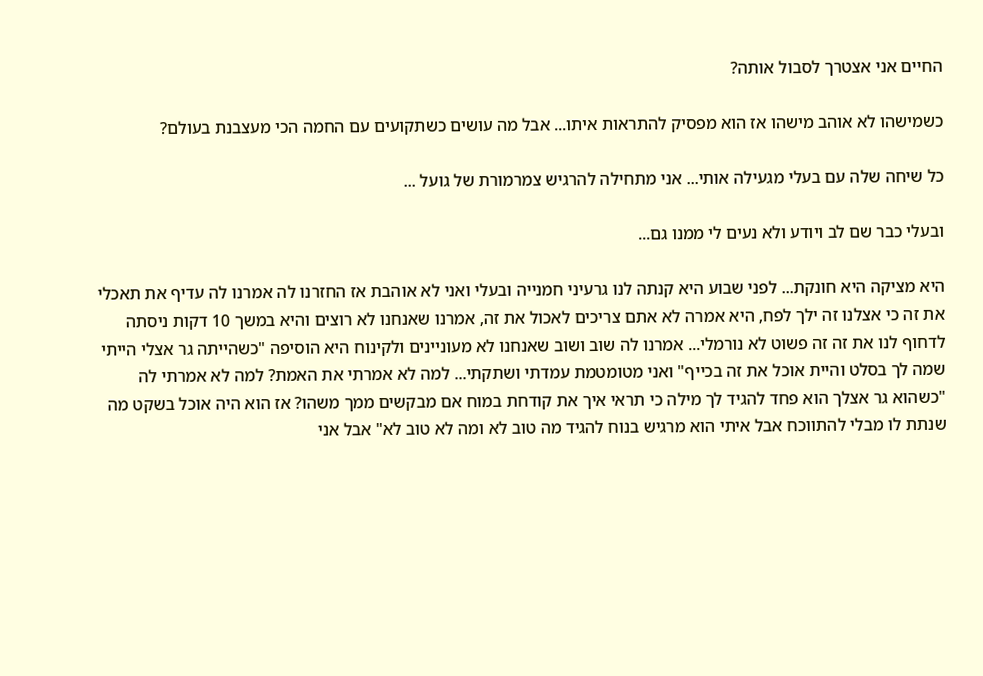החיים אני אצטרך לסבול אותה?

כשמישהו לא אוהב מישהו אז הוא מפסיק להתראות איתו... אבל מה עושים כשתקועים עם החמה הכי מעצבנת בעולם?

כל שיחה שלה עם בעלי מגעילה אותי... אני מתחילה להרגיש צמרמורת של גועל ...

ובעלי כבר שם לב ויודע ולא נעים לי ממנו גם...

היא מציקה היא חונקת... לפני שבוע היא קנתה לנו גרעיני חמנייה ובעלי ואני לא אוהבת אז החזרנו לה אמרנו לה עדיף את תאכלי את זה כי אצלנו זה ילך לפח, היא אמרה לא אתם צריכים לאכול את זה, אמרנו שאנחנו לא רוצים והיא במשך 10 דקות ניסתה לדחוף לנו את זה זה פשוט לא נורמלי... אמרנו לה שוב ושוב שאנחנו לא מעוניינים ולקינוח היא הוסיפה "כשהייתה גר אצלי הייתי שמה לך בסלט והיית אוכל את זה בכייף" ואני מטומטמת עמדתי ושתקתי... למה לא אמרתי את האמת? למה לא אמרתי לה "כשהוא גר אצלך הוא פחד להגיד לך מילה כי תראי איך את קודחת במוח אם מבקשים ממך משהו? אז הוא היה אוכל בשקט מה שנתת לו מבלי להתווכח אבל איתי הוא מרגיש בנוח להגיד מה טוב לא ומה לא טוב לא" אבל אני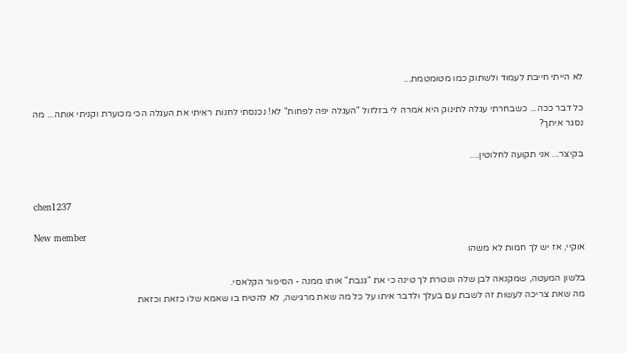לא הייתי חייבת לעמוד ולשתוק כמו מטומטמת...

כל דבר ככה... כשבחרתי עגלה לתינוק היא אמרה לי בזלזול "העגלה יפה לפחות" לא! נכנסתי לחנות ראיתי את העגלה הכי מכוערת וקניתי אותה... מה נסגר איתך?

בקיצר... אני תקועה לחלוטין....


chen1237

New member
אוקיי, אז יש לך חמות לא משהו

בלשון המעטה, שמקנאה לבן שלה ונוטרת לך טינה כי את "גנבת" אותו ממנה - הסיפור הקלאסי.
מה שאת צריכה לעשות זה לשבת עם בעלך ולדבר איתו על כל מה שאת מרגישה, לא להטיח בו שאמא שלו כזאת וכזאת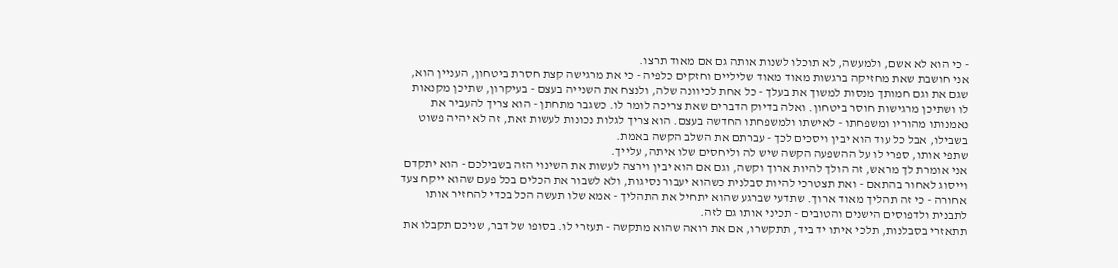- כי הוא לא אשם, ולמעשה, לא תוכלו לשנות אותה גם אם מאוד תרצו.
אני חושבת שאת מחזיקה ברגשות מאוד מאוד שליליים וחזקים כלפיה - כי את מרגישה קצת חסרת ביטחון, העניין הוא, שגם את וגם חמותך מנסות למשוך את בעלך - כל אחת לכיוונה שלה, ולנצח את השנייה בעצם - בעיקרון, שתיכן מקנאות לו ושתיכן מרגישות חוסר ביטחון. ואלה בדיוק הדברים שאת צריכה לומר לו. כשגבר מתחתן - הוא צריך להעביר את נאמנותו מהוריו ומשפחתו - לאישתו ולמשפחתו החדשה בעצם. הוא צריך לגלות נכונות לעשות זאת, זה לא יהיה פשוט בשבילו, אבל כל עוד הוא יבין ויסכים לכך - עברתם את השלב הקשה באמת.
שתפי אותו, ספרי לו על ההשפעה הקשה שיש לה וליחסים שלו איתה, עלייך.
אני אומרת לך מראש, זה הולך להיות ארוך וקשה, וגם אם הוא יבין וירצה לעשות את השינוי הזה בשבילכם - הוא יתקדם וייסוג לאחור בהתאם - ואת תצטרכי להיות סבלנית כשהוא יעבור נסיגות, ולא לשבור את הכלים בכל פעם שהוא ייקח צעד אחורה - כי זה תהליך מאוד ארוך. שתדעי שברגע שהוא יתחיל את התהליך - אמא שלו תעשה הכל בכדי להחזיר אותו לתבנית ולדפוסים הישנים והטובים - תכיני אותו גם לזה.
תתאזרי בסבלנות, תלכי איתו יד ביד, תתקשרו, אם את רואה שהוא מתקשה - תעזרי לו. בסופו של דבר, שניכם תקבלו את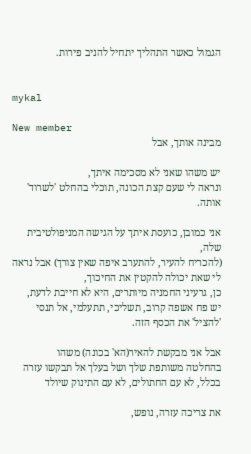הגמול כאשר התהליך יתחיל להניב פירות.


mykal

New member
מבינה אותך, אבל

יש משהו שאני לא מסכימה איתך,
ונראה לי שעם קצת הכונה, תוכלי בהחלט 'לשרוד' אותה.

אני כמובן, כועסת איתך על הגישה המניפולטיבית שלה,
(להכריח להעיר, להתערב איפה שאין צורך) אבל נראה לי שאת יכולה להקטין את החיכוך,
כן, גרעיני החמניה מיותרים, היא לא חייבת לדעת,
יש פח אשפה קרוב, תשליכי, תתעלמי, אל תנסי 'להציל' את הכסף הזה.

אבל אני מבקשת להאיר(הא' בכונה) משהו
בהחלטה משותפת שלך ושל בעלך אל תבקשו עזרה
בכלל, לא עם החתולים, לא עם התינוק שיולד

את צריכה עזרה, נופש,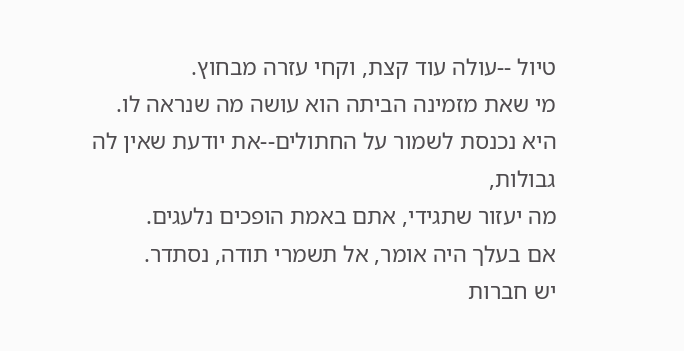טיול --עולה עוד קצת, וקחי עזרה מבחוץ.
מי שאת מזמינה הביתה הוא עושה מה שנראה לו.
היא נכנסת לשמור על החתולים--את יודעת שאין לה גבולות,
מה יעזור שתגידי, אתם באמת הופכים נלעגים.
אם בעלך היה אומר, אל תשמרי תודה, נסתדר.
יש חברות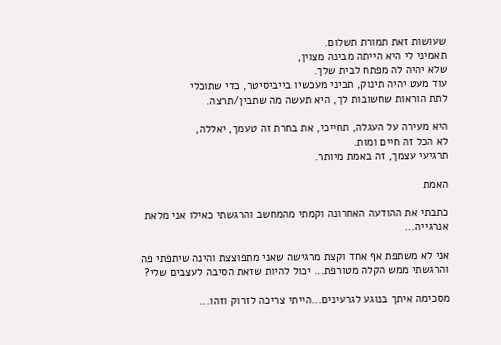שעושות זאת תמורת תשלום.
תאמיני לי היא הייתה מבינה מצוין,
שלא יהיה לה מפתח לבית שלך.
עוד מעט יהיה תינוק, תכיני מעכשיו בייביסיטר, כדי שתוכלי
לתת הוראות שחשובות לך, היא תעשה מה שתבין/תרצה.

היא מעירה על העגלה, תחייכי, את בחרת זה טעמך, יאללה,
לא הכל זה חיים ומות.
תרגיעי עצמך, זה באמת מיותר.

האמת

כתבתי את ההודעה האחרונה וקמתי מהמחשב והרגשתי כאילו אני מלאת אנרגייה...

אני לא משתפת אף אחד וקצת מרגישה שאני מתפוצצת והינה שיתפתי פה והרגשתי ממש הקלה מטורפת... יכול להיות שזאת הסיבה לעצבים שלי?

מסכימה איתך בנוגע לגרעינים...הייתי צריכה לזרוק וזהו...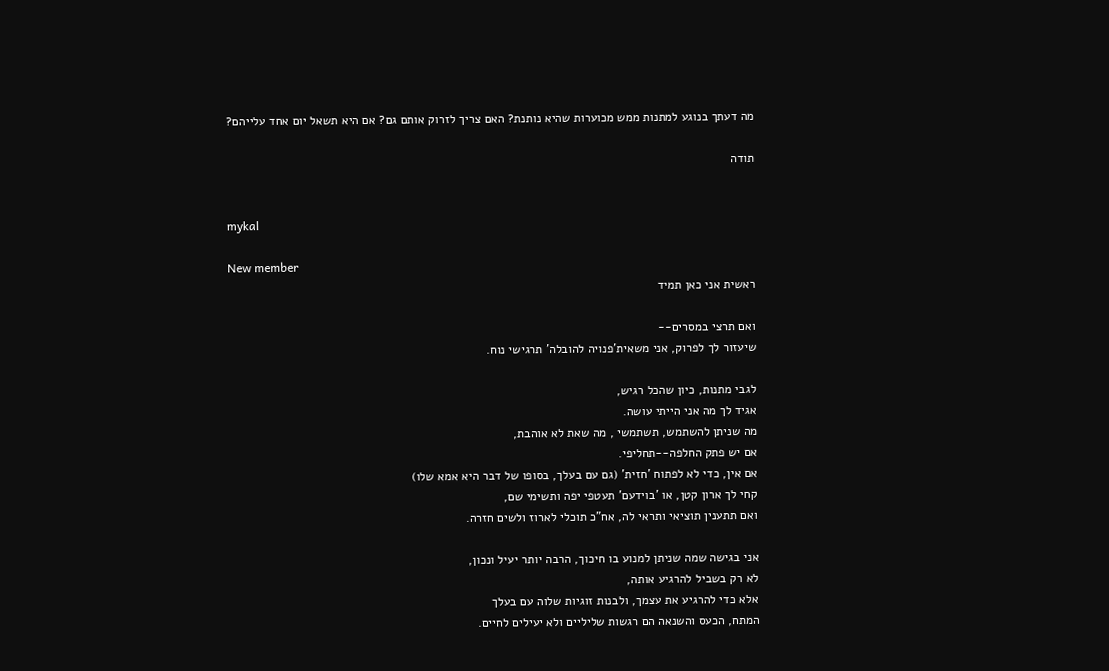מה דעתך בנוגע למתנות ממש מכוערות שהיא נותנת? האם צריך לזרוק אותם גם? אם היא תשאל יום אחד עלייהם?

תודה


mykal

New member
ראשית אני כאן תמיד

ואם תרצי במסרים--
שיעזור לך לפרוק, אני משאית'פנויה להובלה' תרגישי נוח.

לגבי מתנות, כיון שהכל רגיש,
אגיד לך מה אני הייתי עושה.
מה שניתן להשתמש, תשתמשי , מה שאת לא אוהבת,
אם יש פתק החלפה--תחליפי.
אם אין, כדי לא לפתוח 'חזית' (גם עם בעלך, בסופו של דבר היא אמא שלו)
קחי לך ארון קטן, או 'בוידעם' תעטפי יפה ותשימי שם,
ואם תתענין תוציאי ותראי לה, אח"כ תוכלי לארוז ולשים חזרה.

אני בגישה שמה שניתן למנוע בו חיכוך, הרבה יותר יעיל ונכון,
לא רק בשביל להרגיע אותה,
אלא כדי להרגיע את עצמך, ולבנות זוגיות שלוה עם בעלך
המתח, הכעס והשנאה הם רגשות שליליים ולא יעילים לחיים.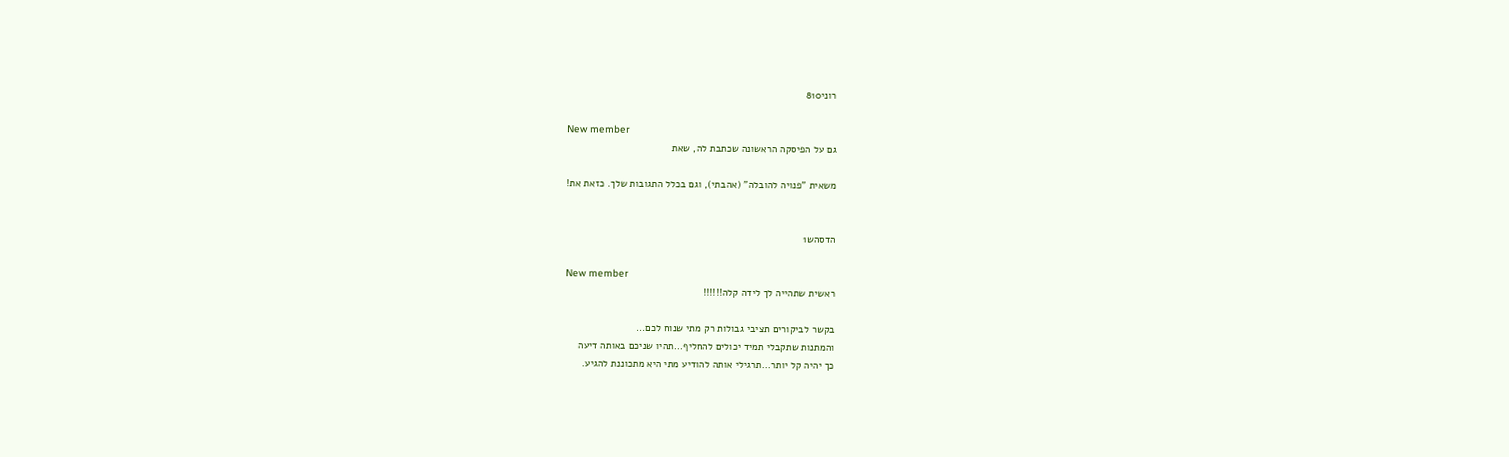רוני810

New member
גם על הפיסקה הראשונה שכתבת לה, שאת

משאית "פנויה להובלה" (אהבתי), וגם בכלל התגובות שלך. כזאת את!


הדסהש1

New member
ראשית שתהייה לך לידה קלה!!!!!!

בקשר לביקורים תציבי גבולות רק מתי שנוח לכם...
והמתנות שתקבלי תמיד יכולים להחליף...תהיו שניכם באותה דיעה
כך יהיה קל יותר...תרגילי אותה להודיע מתי היא מתכוננת להגיע.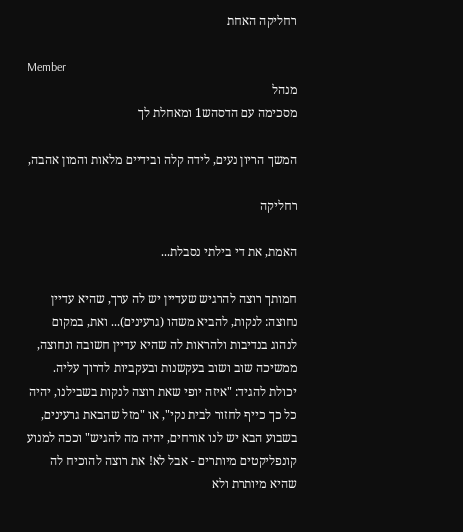רחליקה האחת

Member
מנהל
מסכימה עם הדסהש1 ומאחלת לך

המשך הריון נעים, לידה קלה ובידיים מלאות והמון אהבה,

רחליקה

האמת, את די בילתי נסבלת...

חמותך רוצה להרגיש שעדיין יש לה ערך, שהיא עדיין נחוצה: לנקות, להביא משהו (גרעינים)... ואת, במקום לנהוג בנדיבות ולהראות לה שהיא עדיין חשובה ונחוצה, ממשיכה שוב ושוב בעקשנות ובעקביות לדרוך עליה. יכולת להגיד: "איזה יופי שאת רוצה לנקות בשבילנו, יהיה כל כך כייף לחזור לבית נקי", או "מזל שהבאת גרעינים, בשבוע הבא יש לנו אורחים, יהיה מה להגיש" וככה למנוע קונפליקטים מיותרים - אבל לא! את רוצה להוכיח לה שהיא מיותרת ולא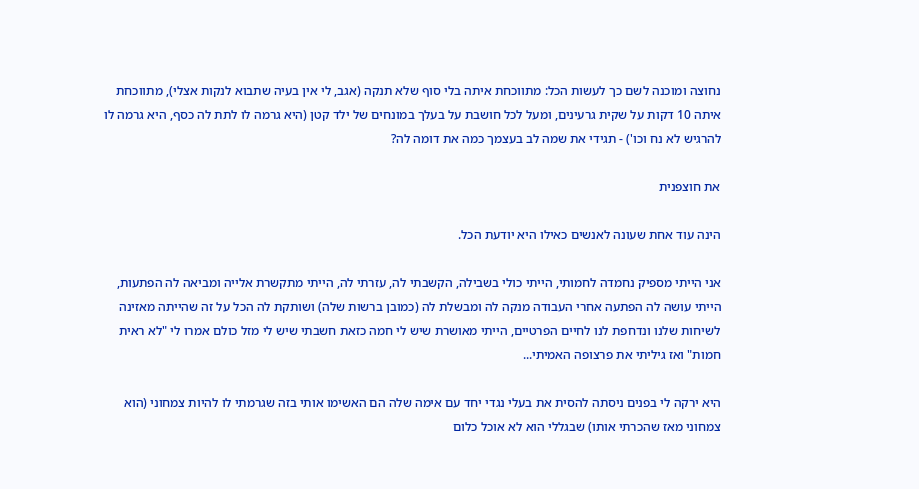נחוצה ומוכנה לשם כך לעשות הכל: מתווכחת איתה בלי סוף שלא תנקה (אגב, לי אין בעיה שתבוא לנקות אצלי), מתווכחת איתה 10 דקות על שקית גרעינים, ומעל לכל חושבת על בעלך במונחים של ילד קטן (היא גרמה לו לתת לה כסף, היא גרמה לו להרגיש לא נח וכו') - תגידי את שמה לב בעצמך כמה את דומה לה?

את חוצפנית

הינה עוד אחת שעונה לאנשים כאילו היא יודעת הכל.

אני הייתי מספיק נחמדה לחמותי, הייתי כולי בשבילה, הקשבתי לה, עזרתי לה, הייתי מתקשרת אלייה ומביאה לה הפתעות, הייתי עושה לה הפתעה אחרי העבודה מנקה לה ומבשלת לה (כמובן ברשות שלה) ושותקת לה הכל על זה שהייתה מאזינה לשיחות שלנו ונדחפת לנו לחיים הפרטיים, הייתי מאושרת שיש לי חמה כזאת חשבתי שיש לי מזל כולם אמרו לי "לא ראית חמות" ואז גיליתי את פרצופה האמיתי...

היא ירקה לי בפנים ניסתה להסית את בעלי נגדי יחד עם אימה שלה הם האשימו אותי בזה שגרמתי לו להיות צמחוני (הוא צמחוני מאז שהכרתי אותו) שבגללי הוא לא אוכל כלום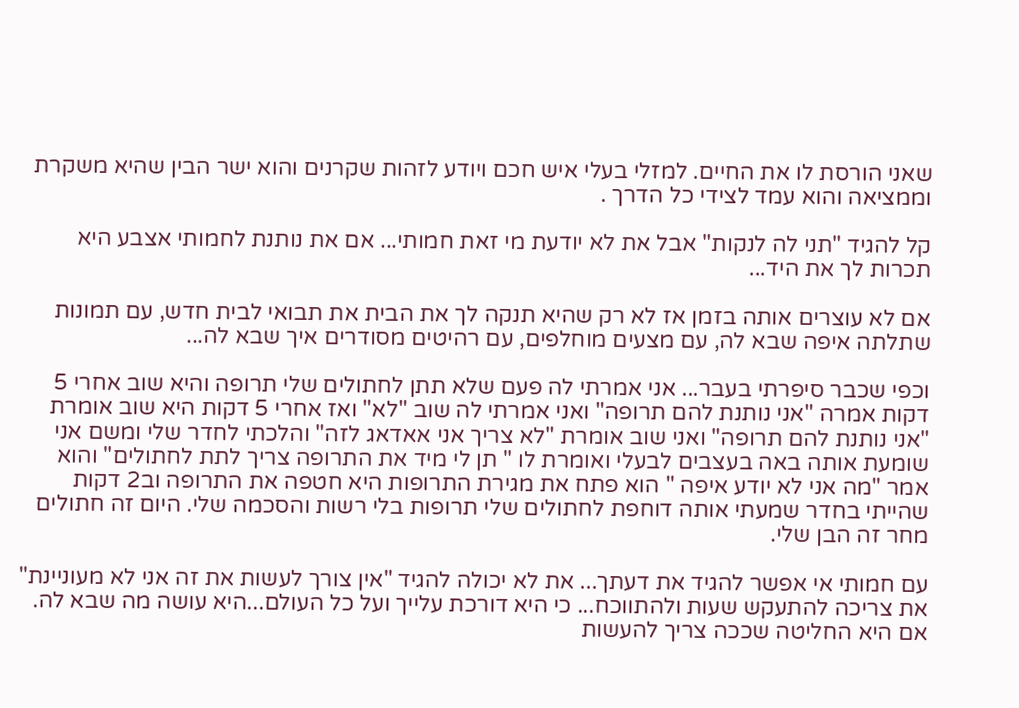שאני הורסת לו את החיים. למזלי בעלי איש חכם ויודע לזהות שקרנים והוא ישר הבין שהיא משקרת וממציאה והוא עמד לצידי כל הדרך .

קל להגיד "תני לה לנקות" אבל את לא יודעת מי זאת חמותי... אם את נותנת לחמותי אצבע היא תכרות לך את היד...

אם לא עוצרים אותה בזמן אז לא רק שהיא תנקה לך את הבית את תבואי לבית חדש, עם תמונות שתלתה איפה שבא לה, עם מצעים מוחלפים, עם רהיטים מסודרים איך שבא לה...

וכפי שכבר סיפרתי בעבר... אני אמרתי לה פעם שלא תתן לחתולים שלי תרופה והיא שוב אחרי 5 דקות אמרה "אני נותנת להם תרופה" ואני אמרתי לה שוב "לא" ואז אחרי 5 דקות היא שוב אומרת "אני נותנת להם תרופה" ואני שוב אומרת "לא צריך אני אאדאג לזה" והלכתי לחדר שלי ומשם אני שומעת אותה באה בעצבים לבעלי ואומרת לו " תן לי מיד את התרופה צריך לתת לחתולים" והוא אמר "מה אני לא יודע איפה " הוא פתח את מגירת התרופות היא חטפה את התרופה וב2 דקות שהייתי בחדר שמעתי אותה דוחפת לחתולים שלי תרופות בלי רשות והסכמה שלי. היום זה חתולים מחר זה הבן שלי.

עם חמותי אי אפשר להגיד את דעתך... את לא יכולה להגיד "אין צורך לעשות את זה אני לא מעוניינת" את צריכה להתעקש שעות ולהתווכח... כי היא דורכת עלייך ועל כל העולם...היא עושה מה שבא לה. אם היא החליטה שככה צריך להעשות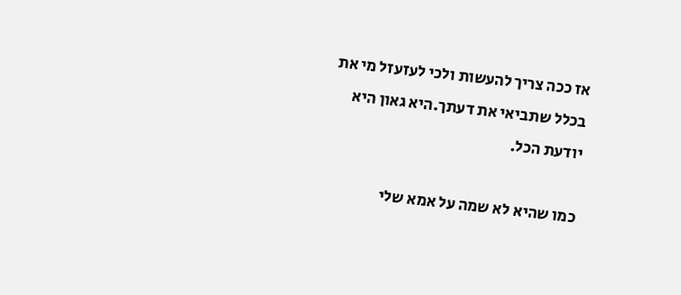אז ככה צריך להעשות ולכי לעזעזל מי את בכלל שתביאי את דעתך.היא גאון היא יודעת הכל.

כמו שהיא לא שמה על אמא שלי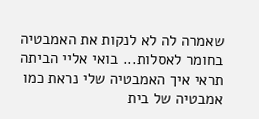שאמרה לה לא לנקות את האמבטיה בחומר לאסלות... בואי אליי הביתה תראי איך האמבטיה שלי נראת כמו אמבטיה של בית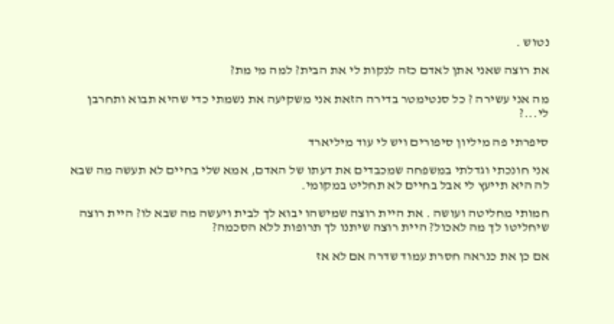נטוש .

את רוצה שאני אתן לאדם כזה לנקות לי את הבית? למה מי מת?

מה אני עשירה ? כל סנטימטר בדירה הזאת אני משקיעה את נשמתי כדי שהיא תבוא ותחרבן לי...?

סיפרתי פה מיליון סיפורים ויש לי עוד מיליארד

אני חונכתי וגדלתי במשפחה שמכבדים את דעתו של האדם, אמא שלי בחיים לא תעשה מה שבא לה היא תייעץ לי אבל בחיים לא תחליט במקומי.

חמותי מחליטה ועושה . את היית רוצה שמישהו יבוא לך לבית ויעשה מה שבא לו? היית רוצה שיחליטו לך מה לאכול? היית רוצה שיתנו לך תרופות ללא הסכמה?

אם כן את כנראה חסרת עמוד שדרה אם לא אז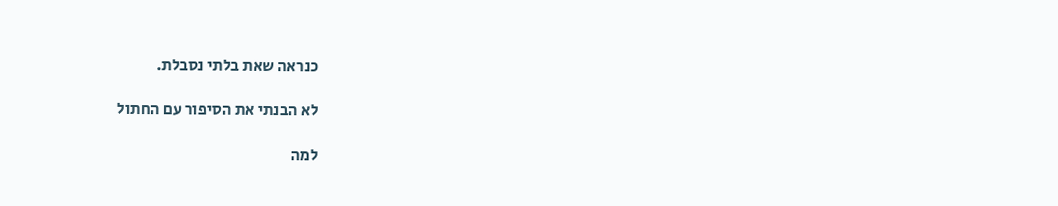כנראה שאת בלתי נסבלת.

לא הבנתי את הסיפור עם החתול

למה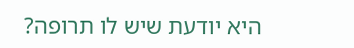היא יודעת שיש לו תרופה?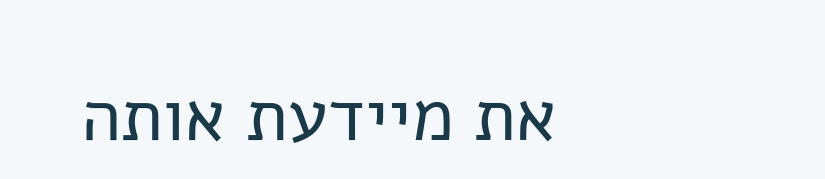את מיידעת אותה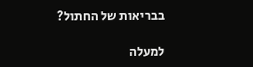בבריאות של החתול?

למעלה